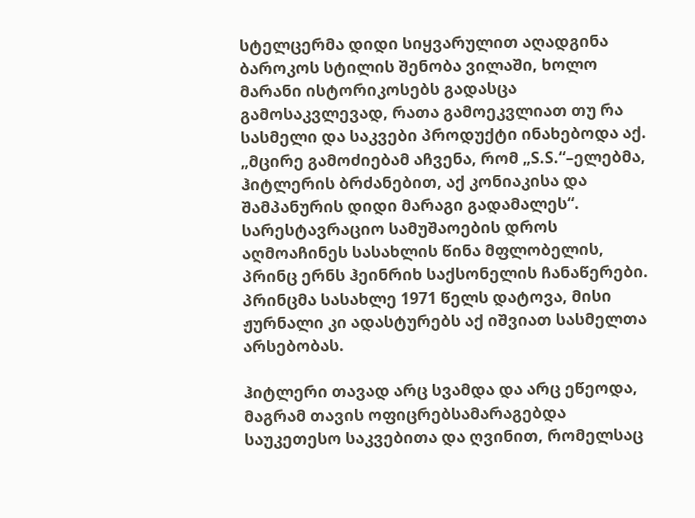სტელცერმა დიდი სიყვარულით აღადგინა ბაროკოს სტილის შენობა ვილაში, ხოლო მარანი ისტორიკოსებს გადასცა გამოსაკვლევად, რათა გამოეკვლიათ თუ რა სასმელი და საკვები პროდუქტი ინახებოდა აქ. „მცირე გამოძიებამ აჩვენა, რომ „S.S.“–ელებმა, ჰიტლერის ბრძანებით, აქ კონიაკისა და შამპანურის დიდი მარაგი გადამალეს“.
სარესტავრაციო სამუშაოების დროს აღმოაჩინეს სასახლის წინა მფლობელის, პრინც ერნს ჰეინრიხ საქსონელის ჩანაწერები. პრინცმა სასახლე 1971 წელს დატოვა, მისი ჟურნალი კი ადასტურებს აქ იშვიათ სასმელთა არსებობას.

ჰიტლერი თავად არც სვამდა და არც ეწეოდა, მაგრამ თავის ოფიცრებსამარაგებდა საუკეთესო საკვებითა და ღვინით, რომელსაც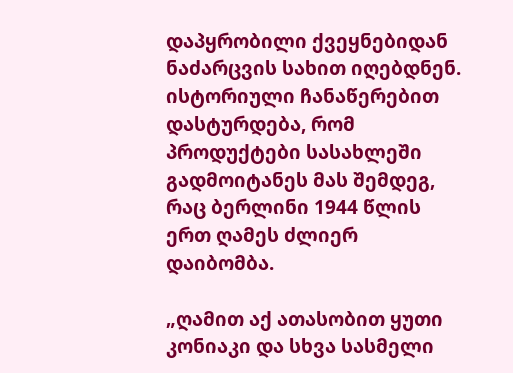დაპყრობილი ქვეყნებიდან ნაძარცვის სახით იღებდნენ. ისტორიული ჩანაწერებით დასტურდება, რომ პროდუქტები სასახლეში გადმოიტანეს მას შემდეგ, რაც ბერლინი 1944 წლის ერთ ღამეს ძლიერ დაიბომბა.

„ღამით აქ ათასობით ყუთი კონიაკი და სხვა სასმელი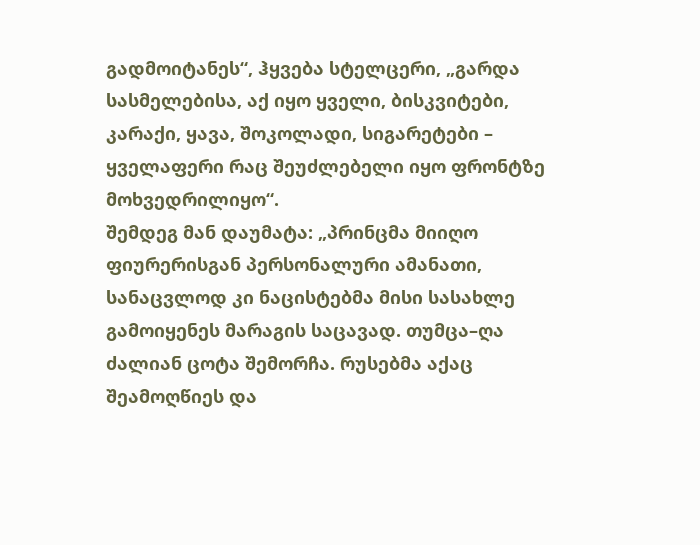გადმოიტანეს“, ჰყვება სტელცერი, „გარდა სასმელებისა, აქ იყო ყველი, ბისკვიტები, კარაქი, ყავა, შოკოლადი, სიგარეტები – ყველაფერი რაც შეუძლებელი იყო ფრონტზე მოხვედრილიყო“.
შემდეგ მან დაუმატა: „პრინცმა მიიღო ფიურერისგან პერსონალური ამანათი, სანაცვლოდ კი ნაცისტებმა მისი სასახლე გამოიყენეს მარაგის საცავად. თუმცა–ღა ძალიან ცოტა შემორჩა. რუსებმა აქაც შეამოღწიეს და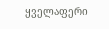ყველაფერი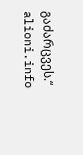გაძარცვეს.“
alioni.info